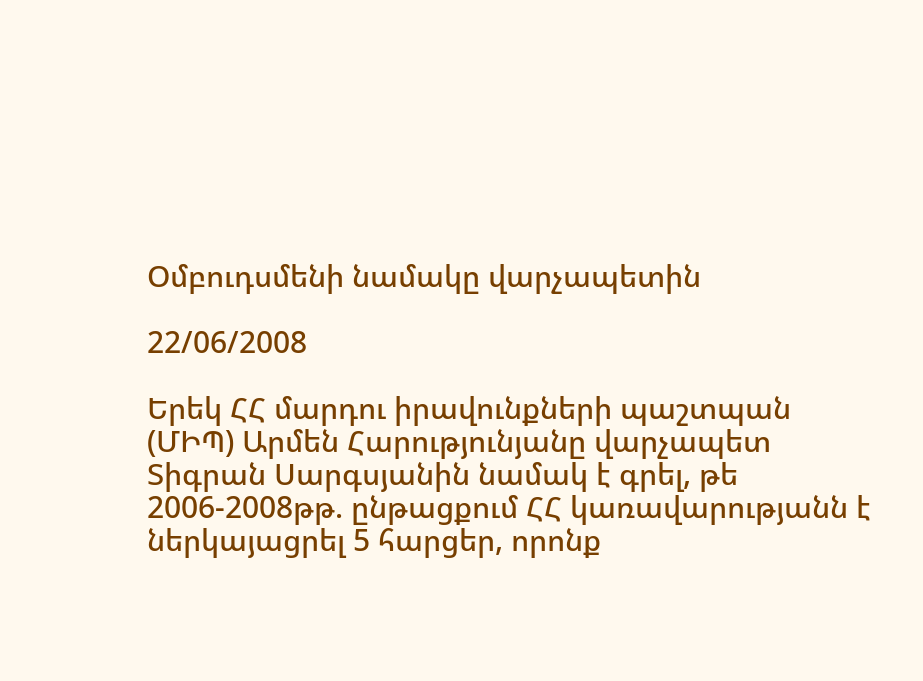Օմբուդսմենի նամակը վարչապետին

22/06/2008

Երեկ ՀՀ մարդու իրավունքների պաշտպան (ՄԻՊ) Արմեն Հարությունյանը վարչապետ Տիգրան Սարգսյանին նամակ է գրել, թե 2006-2008թթ. ընթացքում ՀՀ կառավարությանն է ներկայացրել 5 հարցեր, որոնք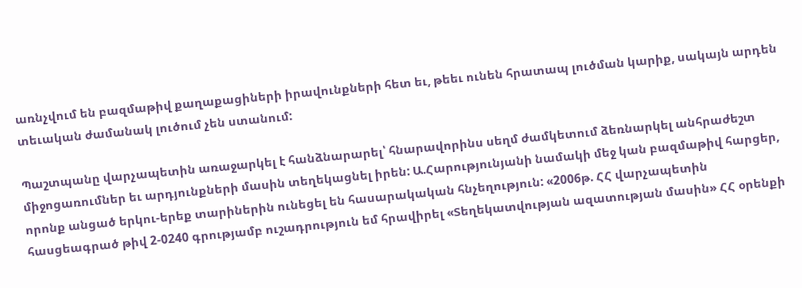առնչվում են բազմաթիվ քաղաքացիների իրավունքների հետ եւ, թեեւ ունեն հրատապ լուծման կարիք, սակայն արդեն տեւական ժամանակ լուծում չեն ստանում:

Պաշտպանը վարչապետին առաջարկել է հանձնարարել՝ հնարավորինս սեղմ ժամկետում ձեռնարկել անհրաժեշտ միջոցառումներ եւ արդյունքների մասին տեղեկացնել իրեն: Ա.Հարությունյանի նամակի մեջ կան բազմաթիվ հարցեր, որոնք անցած երկու-երեք տարիներին ունեցել են հասարակական հնչեղություն: «2006թ. ՀՀ վարչապետին հասցեագրած թիվ 2-0240 գրությամբ ուշադրություն եմ հրավիրել «Տեղեկատվության ազատության մասին» ՀՀ օրենքի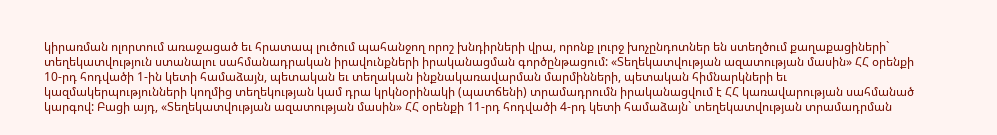կիրառման ոլորտում առաջացած եւ հրատապ լուծում պահանջող որոշ խնդիրների վրա, որոնք լուրջ խոչընդոտներ են ստեղծում քաղաքացիների` տեղեկատվություն ստանալու սահմանադրական իրավունքների իրականացման գործընթացում: «Տեղեկատվության ազատության մասին» ՀՀ օրենքի 10-րդ հոդվածի 1-ին կետի համաձայն, պետական եւ տեղական ինքնակառավարման մարմինների, պետական հիմնարկների եւ կազմակերպությունների կողմից տեղեկության կամ դրա կրկնօրինակի (պատճենի) տրամադրումն իրականացվում է ՀՀ կառավարության սահմանած կարգով: Բացի այդ, «Տեղեկատվության ազատության մասին» ՀՀ օրենքի 11-րդ հոդվածի 4-րդ կետի համաձայն` տեղեկատվության տրամադրման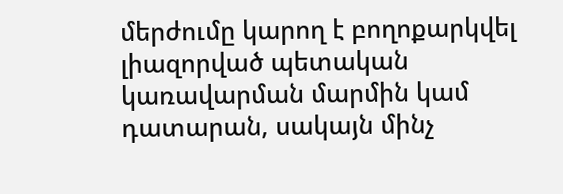մերժումը կարող է բողոքարկվել լիազորված պետական կառավարման մարմին կամ դատարան, սակայն մինչ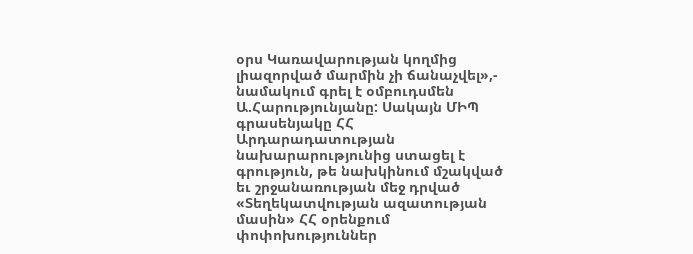օրս Կառավարության կողմից լիազորված մարմին չի ճանաչվել»,- նամակում գրել է օմբուդսմեն Ա.Հարությունյանը: Սակայն ՄԻՊ գրասենյակը ՀՀ Արդարադատության նախարարությունից ստացել է գրություն, թե նախկինում մշակված եւ շրջանառության մեջ դրված «Տեղեկատվության ազատության մասին» ՀՀ օրենքում փոփոխություններ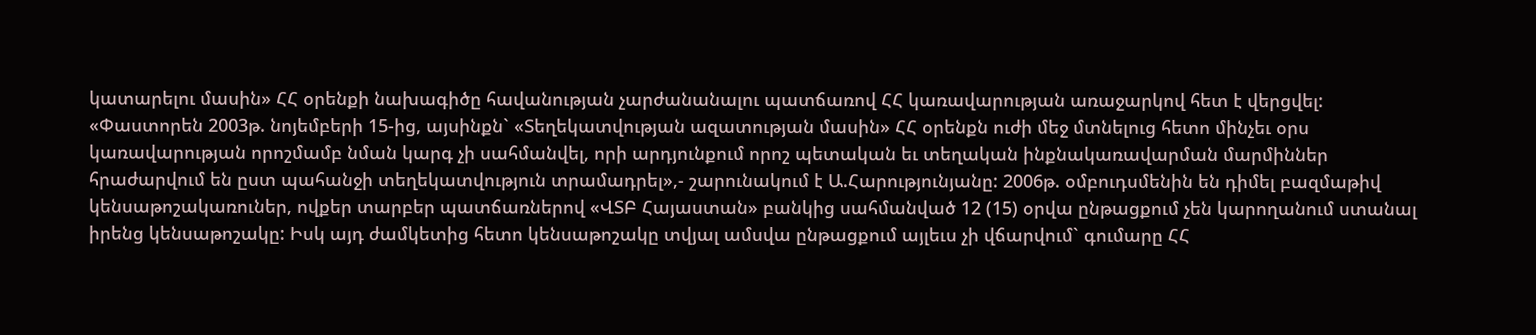կատարելու մասին» ՀՀ օրենքի նախագիծը հավանության չարժանանալու պատճառով ՀՀ կառավարության առաջարկով հետ է վերցվել: «Փաստորեն 2003թ. նոյեմբերի 15-ից, այսինքն` «Տեղեկատվության ազատության մասին» ՀՀ օրենքն ուժի մեջ մտնելուց հետո մինչեւ օրս կառավարության որոշմամբ նման կարգ չի սահմանվել, որի արդյունքում որոշ պետական եւ տեղական ինքնակառավարման մարմիններ հրաժարվում են ըստ պահանջի տեղեկատվություն տրամադրել»,- շարունակում է Ա.Հարությունյանը: 2006թ. օմբուդսմենին են դիմել բազմաթիվ կենսաթոշակառուներ, ովքեր տարբեր պատճառներով «ՎՏԲ Հայաստան» բանկից սահմանված 12 (15) օրվա ընթացքում չեն կարողանում ստանալ իրենց կենսաթոշակը: Իսկ այդ ժամկետից հետո կենսաթոշակը տվյալ ամսվա ընթացքում այլեւս չի վճարվում` գումարը ՀՀ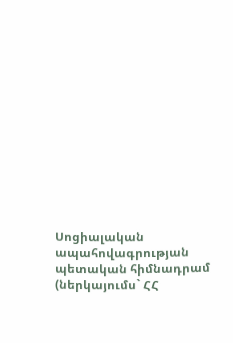Սոցիալական ապահովագրության պետական հիմնադրամ (ներկայումս` ՀՀ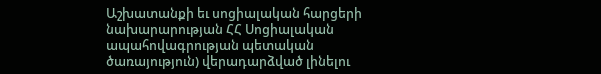Աշխատանքի եւ սոցիալական հարցերի նախարարության ՀՀ Սոցիալական ապահովագրության պետական ծառայություն) վերադարձված լինելու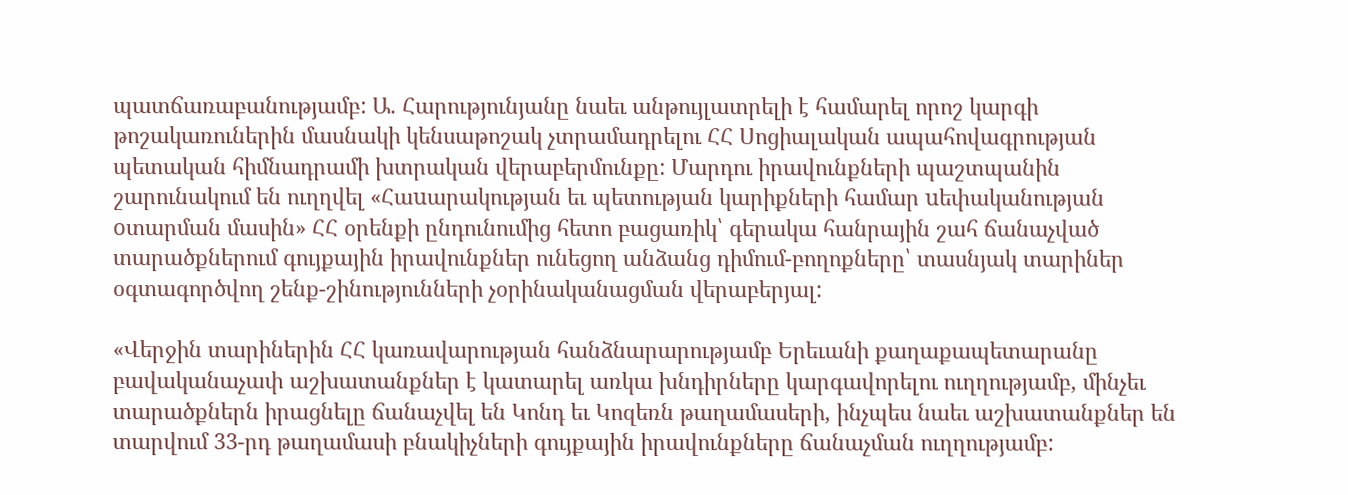պատճառաբանությամբ: Ա. Հարությունյանը նաեւ անթույլատրելի է համարել որոշ կարգի թոշակառուներին մասնակի կենսաթոշակ չտրամադրելու ՀՀ Սոցիալական ապահովագրության պետական հիմնադրամի խտրական վերաբերմունքը: Մարդու իրավունքների պաշտպանին շարունակում են ուղղվել «Հաuարակության եւ պետության կարիքների համար uեփականության oտարման մասին» ՀՀ օրենքի ընդունումից հետո բացառիկ՝ գերակա հանրային շահ ճանաչված տարածքներում գույքային իրավունքներ ունեցող անձանց դիմում-բողոքները՝ տասնյակ տարիներ օգտագործվող շենք-շինությունների չօրինականացման վերաբերյալ:

«Վերջին տարիներին ՀՀ կառավարության հանձնարարությամբ Երեւանի քաղաքապետարանը բավականաչափ աշխատանքներ է կատարել առկա խնդիրները կարգավորելու ուղղությամբ, մինչեւ տարածքներն իրացնելը ճանաչվել են Կոնդ եւ Կոզեռն թաղամասերի, ինչպես նաեւ աշխատանքներ են տարվում 33-րդ թաղամասի բնակիչների գույքային իրավունքները ճանաչման ուղղությամբ: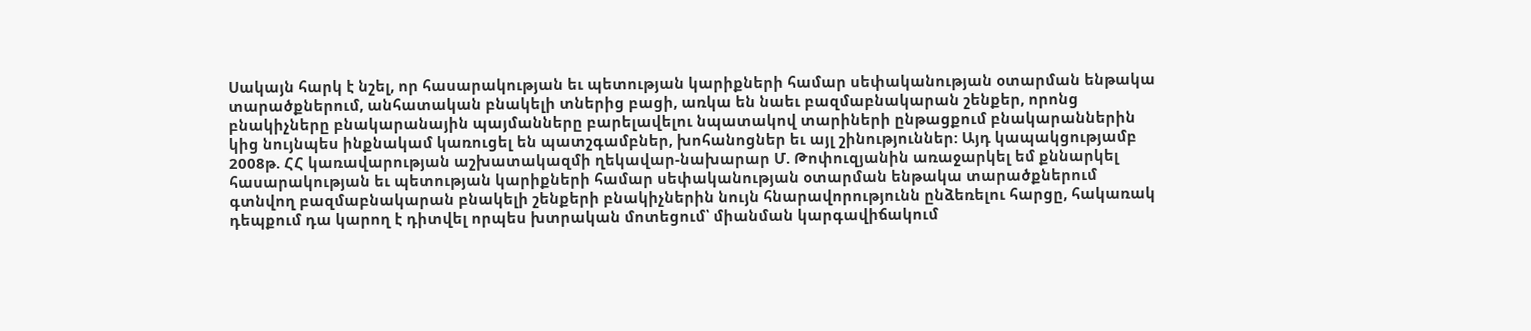Սակայն հարկ է նշել, որ հասարակության եւ պետության կարիքների համար սեփականության օտարման ենթակա տարածքներում, անհատական բնակելի տներից բացի, առկա են նաեւ բազմաբնակարան շենքեր, որոնց բնակիչները բնակարանային պայմանները բարելավելու նպատակով տարիների ընթացքում բնակարաններին կից նույնպես ինքնակամ կառուցել են պատշգամբներ, խոհանոցներ եւ այլ շինություններ: Այդ կապակցությամբ 2008թ. ՀՀ կառավարության աշխատակազմի ղեկավար-նախարար Մ. Թոփուզյանին առաջարկել եմ քննարկել հասարակության եւ պետության կարիքների համար սեփականության օտարման ենթակա տարածքներում գտնվող բազմաբնակարան բնակելի շենքերի բնակիչներին նույն հնարավորությունն ընձեռելու հարցը, հակառակ դեպքում դա կարող է դիտվել որպես խտրական մոտեցում՝ միանման կարգավիճակում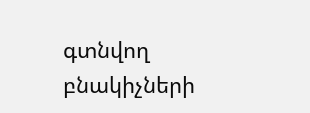գտնվող բնակիչների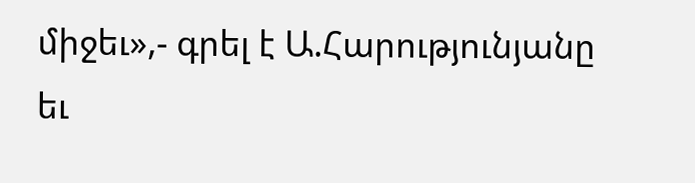միջեւ»,- գրել է Ա.Հարությունյանը եւ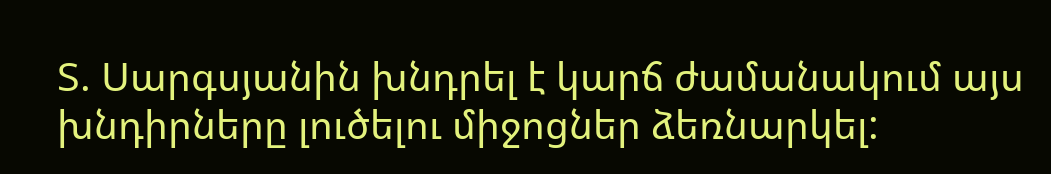Տ. Սարգսյանին խնդրել է կարճ ժամանակում այս խնդիրները լուծելու միջոցներ ձեռնարկել: